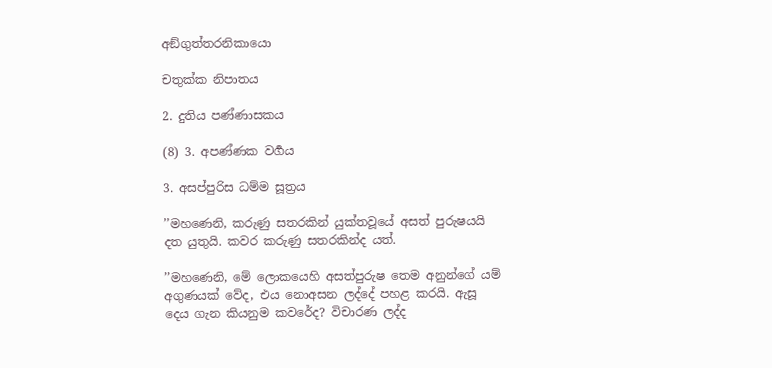අඞ්ගුත්තරනිකායො

චතුක්ක නිපාතය

2. දුතිය පණ්ණාසකය

(8) 3. අපණ්ණක වර්‍ගය

3. අසප්පුරිස ධම්ම සූත්‍රය

’’මහණෙනි, කරුණු සතරකින් යුක්තවූයේ අසත් පුරුෂයයි දත යුතුයි. කවර කරුණු සතරකින්ද යත්.

’’මහණෙනි, මේ ලොකයෙහි අසත්පුරුෂ තෙම අනුන්ගේ යම් අගුණයක් වේද, එය නොඅසන ලද්දේ පහළ කරයි. ඇසූ දෙය ගැන කියනුම කවරේද? විචාරණ ලද්ද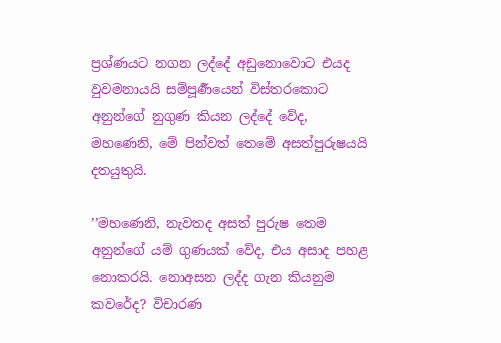ප්‍රශ්ණයට නගන ලද්දේ අඩුනොවොට එයද වුවමනායයි සම්පූර්‍ණයෙන් විස්තරකොට අනුන්ගේ නුගුණ කියන ලද්දේ වේද, මහණෙනි, මේ පින්වත් තෙමේ අසත්පුරුෂයයි දතයුතුයි.

’’මහණෙනි, නැවතද අසත් පුරුෂ තෙම අනුන්ගේ යම් ගුණයක් වේද, එය අසාද පහළ නොකරයි. නොඅසන ලද්ද ගැන කියනුම කවරේද? විචාරණ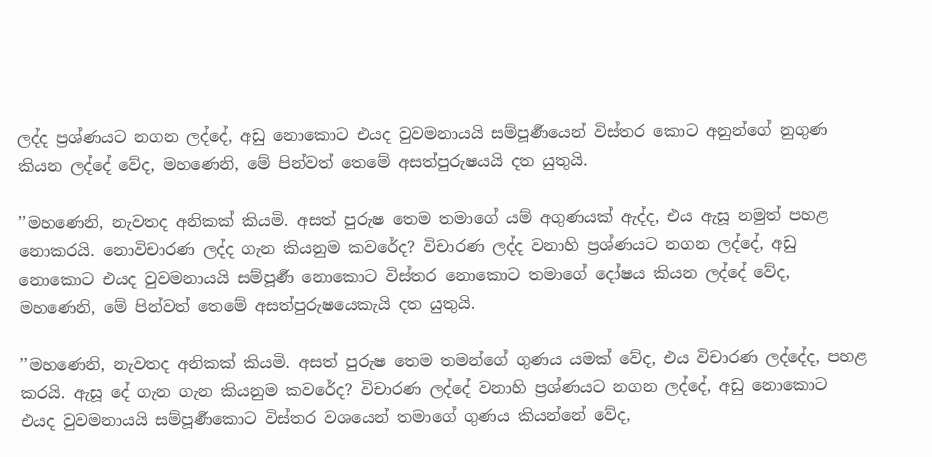ලද්ද ප්‍රශ්ණයට නගන ලද්දේ, අඩු නොකොට එයද වුවමනායයි සම්පූර්‍ණයෙන් විස්තර කොට අනුන්ගේ නුගුණ කියන ලද්දේ වේද, මහණෙනි, මේ පින්වත් තෙමේ අසත්පුරුෂයයි දත යුතුයි.

’’මහණෙනි, නැවතද අනිකක් කියමි. අසත් පුරුෂ තෙම තමාගේ යම් අගුණයක් ඇද්ද, එය ඇසූ නමුත් පහළ නොකරයි. නොවිචාරණ ලද්ද ගැන කියනුම කවරේද? විචාරණ ලද්ද වනාහි ප්‍රශ්ණයට නගන ලද්දේ, අඩු නොකොට එයද වුවමනායයි සම්පූර්‍ණ නොකොට විස්තර නොකොට තමාගේ දෝෂය කියන ලද්දේ වේද, මහණෙනි, මේ පින්වත් තෙමේ අසත්පුරුෂයෙකැයි දත යුතුයි.

’’මහණෙනි, නැවතද අනිකක් කියමි. අසත් පුරුෂ තෙම තමන්ගේ ගුණය යමක් වේද, එය විචාරණ ලද්දේද, පහළ කරයි. ඇසූ දේ ගැන ගැන කියනුම කවරේද? විචාරණ ලද්දේ වනාහි ප්‍රශ්ණයට නගන ලද්දේ, අඩු නොකොට එයද වුවමනායයි සම්පූර්‍ණකොට විස්තර වශයෙන් තමාගේ ගුණය කියන්නේ වේද,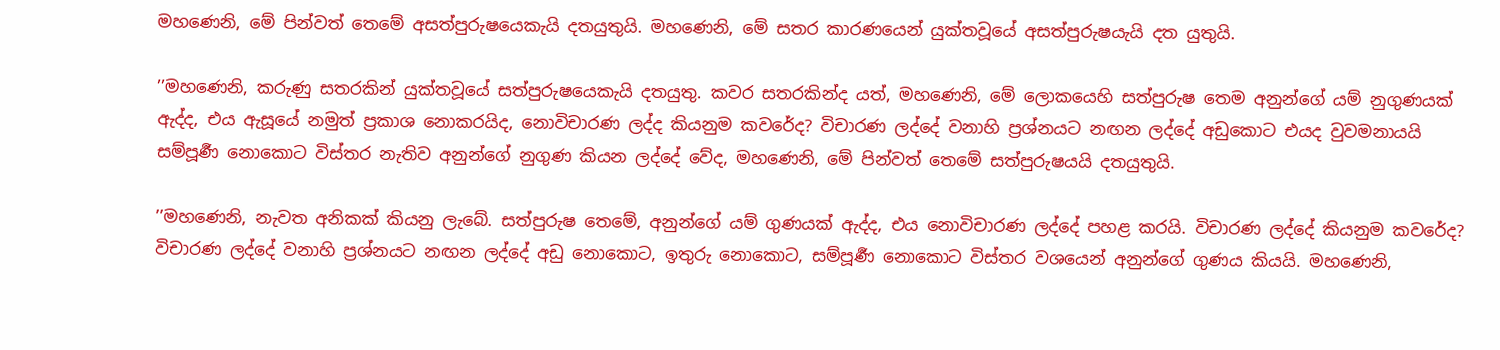මහණෙනි, මේ පින්වත් තෙමේ අසත්පුරුෂයෙකැයි දතයුතුයි. මහණෙනි, මේ සතර කාරණයෙන් යුක්තවූයේ අසත්පුරුෂයැයි දත යුතුයි.

’’මහණෙනි, කරුණු සතරකින් යුක්තවූයේ සත්පුරුෂයෙකැයි දතයුතු. කවර සතරකින්ද යත්, මහණෙනි, මේ ලොකයෙහි සත්පුරුෂ තෙම අනුන්ගේ යම් නුගුණයක් ඇද්ද, එය ඇසූයේ නමුත් ප්‍රකාශ නොකරයිද, නොවිචාරණ ලද්ද කියනුම කවරේද? විචාරණ ලද්දේ වනාහි ප්‍රශ්නයට නඟන ලද්දේ අඩුකොට එයද වුවමනායයි සම්පූර්‍ණ නොකොට විස්තර නැතිව අනුන්ගේ නුගුණ කියන ලද්දේ වේද, මහණෙනි, මේ පින්වත් තෙමේ සත්පුරුෂයයි දතයුතුයි.

’’මහණෙනි, නැවත අනිකක් කියනු ලැබේ. සත්පුරුෂ තෙමේ, අනුන්ගේ යම් ගුණයක් ඇද්ද, එය නොවිචාරණ ලද්දේ පහළ කරයි. විචාරණ ලද්දේ කියනුම කවරේද? විචාරණ ලද්දේ වනාහි ප්‍රශ්නයට නඟන ලද්දේ අඩු නොකොට, ඉතුරු නොකොට, සම්පූර්‍ණ නොකොට විස්තර වශයෙන් අනුන්ගේ ගුණය කියයි. මහණෙනි,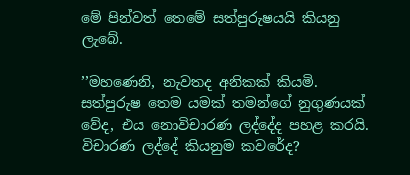මේ පින්වත් තෙමේ සත්පුරුෂයයි කියනු ලැබේ.

’’මහණෙනි, නැවතද අනිකක් කියමි. සත්පුරුෂ තෙම යමක් තමන්ගේ නුගුණයක් වේද, එය නොවිචාරණ ලද්දේද පහළ කරයි. විචාරණ ලද්දේ කියනුම කවරේද?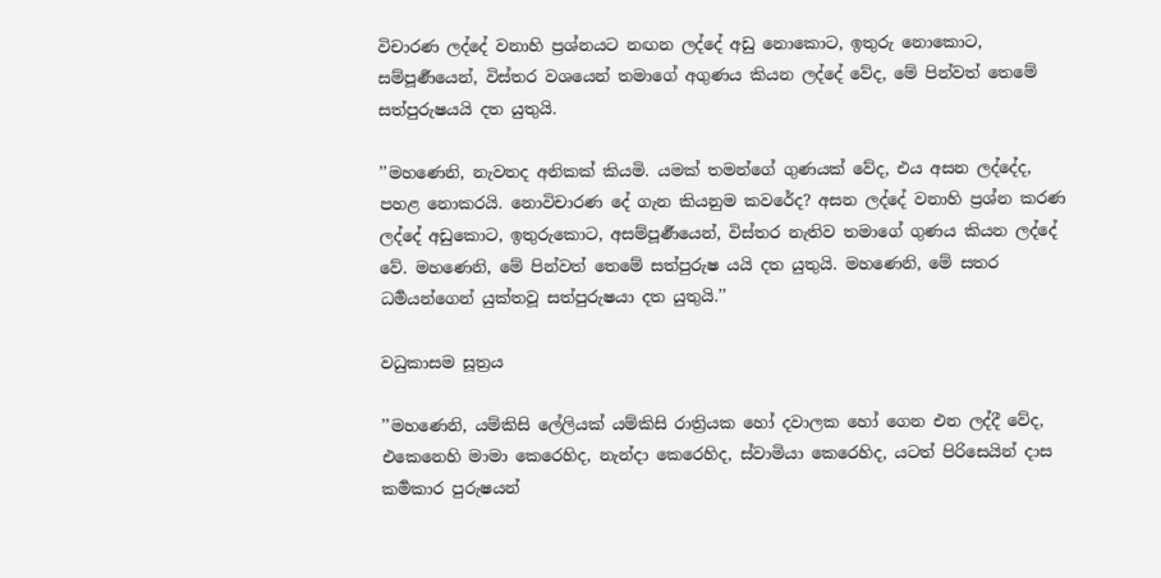විචාරණ ලද්දේ වනාහි ප්‍රශ්නයට නඟන ලද්දේ අඩු නොකොට, ඉතුරු නොකොට, සම්පූර්‍ණයෙන්, විස්තර වශයෙන් තමාගේ අගුණය කියන ලද්දේ වේද, මේ පින්වත් තෙමේ සත්පුරුෂයයි දත යුතුයි.

’’මහණෙනි, නැවතද අනිකක් කියමි. යමක් තමන්ගේ ගුණයක් වේද, එය අසන ලද්දේද, පහළ නොකරයි. නොවිචාරණ දේ ගැන කියනුම කවරේද? අසන ලද්දේ වනාහි ප්‍රශ්න කරණ ලද්දේ අඩුකොට, ඉතුරුකොට, අසම්පූර්‍ණයෙන්, විස්තර නැතිව තමාගේ ගුණය කියන ලද්දේ වේ. මහණෙනි, මේ පින්වත් තෙමේ සත්පුරුෂ යයි දත යුතුයි. මහණෙනි, මේ සතර ධර්‍මයන්ගෙන් යුක්තවූ සත්පුරුෂයා දත යුතුයි.’’

වධුකාසම සූත්‍රය

’’මහණෙනි, යම්කිසි ලේලියක් යම්කිසි රාත්‍රියක හෝ දවාලක හෝ ගෙන එන ලද්දී වේද, එකෙනෙහි මාමා කෙරෙහිද, නැන්දා කෙරෙහිද, ස්වාමියා කෙරෙහිද, යටත් පිරිසෙයින් දාස කර්‍මකාර පුරුෂයන්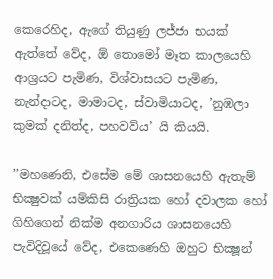කෙරෙහිද, ඇගේ තියුණු ලජ්ජා භයක් ඇත්තේ වේද, ඕ තොමෝ මෑත කාලයෙහි ආශ්‍රයට පැමිණ, විශ්වාසයට පැමිණ, නැන්දාටද, මාමාටද, ස්වාමියාටද, ’නුඹලා කුමක් දනිත්ද, පහවව්ය’ යි කියයි.

’’මහණෙනි, එසේම මේ ශාසනයෙහි ඇතැම් භික්‍ෂුවක් යම්කිසි රාත්‍රියක හෝ දවාලක හෝ ගිහිගෙන් නික්ම අනගාරිය ශාසනයෙහි පැවිදිවූයේ වේද, එකෙණෙහි ඔහුට භික්‍ෂූන්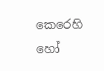කෙරෙහි හෝ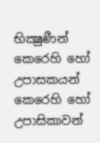භික්‍ෂුණීන් කෙරෙහි හෝ උපාසකයන් කෙරෙහි හෝ උපාසිකාවන්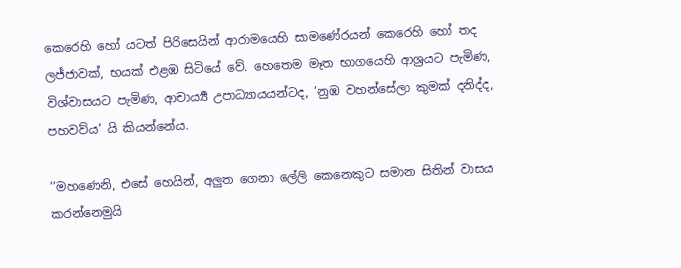කෙරෙහි හෝ යටත් පිරිසෙයින් ආරාමයෙහි සාමණේරයන් කෙරෙහි හෝ තද ලජ්ජාවක්, භයක් එළඹ සිටියේ වේ. හෙතෙම මෑත භාගයෙහි ආශ්‍රයට පැමිණ, විශ්වාසයට පැමිණ, ආචාර්‍ය්‍ය උපාධ්‍යායයන්ටද, ’නුඹ වහන්සේලා කුමක් දනිද්ද, පහවව්ය’ යි කියන්නේය.

’’මහණෙනි, එසේ හෙයින්, අලුත ගෙනා ලේලි කෙනෙකුට සමාන සිතින් වාසය කරන්නෙමුයි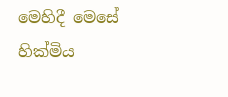මෙහිදී මෙසේ හික්මිය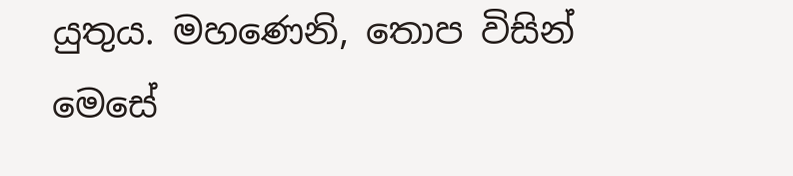යුතුය. මහණෙනි, තොප විසින් මෙසේ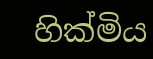හික්මිය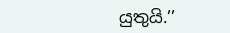යුතුයි.’’